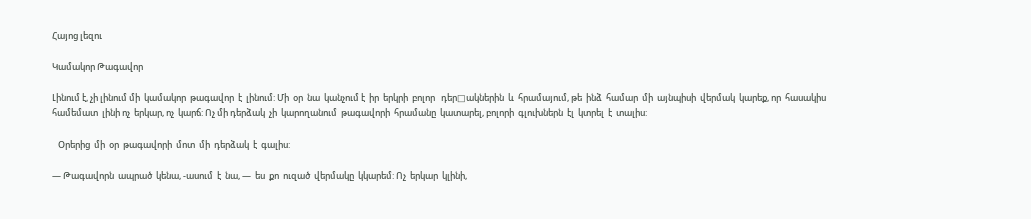Հայոց լեզու

Կամակոր Թագավոր

Լինում է, չի լինում մի  կամակոր  թագավոր  է  լինում: Մի  օր  նա  կանչում է  իր  երկրի  բոլոր   դեր□ակներին  և  հրամայում, թե  ինձ  համար  մի  այնպիսի  վերմակ  կարեք, որ  հասակիս  համեմատ  լինի ոչ  երկար, ոչ  կարճ: Ոչ մի դերձակ  չի  կարողանում  թագավորի  հրամանը  կատարել, բոլորի  գլուխներն  էլ  կտրել  է  տալիս:

   Օրերից  մի  օր  թագավորի  մոտ  մի  դերձակ  է  գալիս:

— Թագավորն  ապրած  կենա, -ասում  է  նա, —  ես  քո  ուզած  վերմակը  կկարեմ: Ոչ  երկար  կլինի,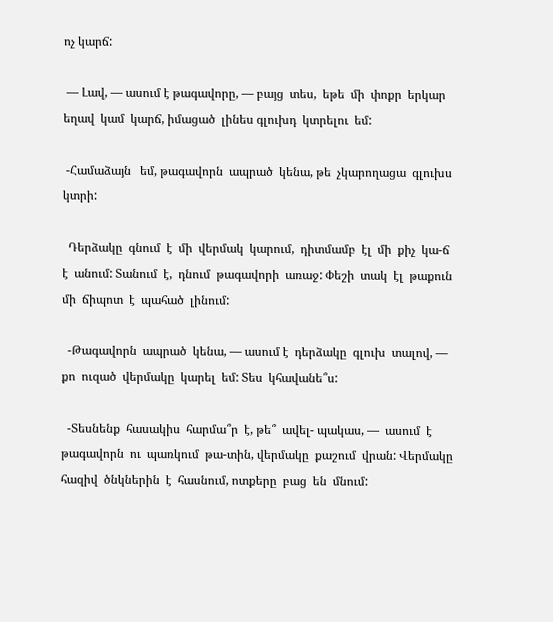ոչ կարճ:

 — Լավ, — ասում է թագավորը, — բայց  տես,  եթե  մի  փոքր  երկար  եղավ  կամ  կարճ, իմացած  լինես գլուխդ  կտրելու  եմ:

 -Համաձայն   եմ, թագավորն  ապրած  կենա, թե  չկարողացա  գլուխս  կտրի:

  Դերձակը  գնում  է  մի  վերմակ  կարում,  դիտմամբ  էլ  մի  քիչ  կա-ճ  է  անում: Տանում  է,  դնում  թագավորի  առաջ: Փեշի  տակ  էլ  թաքուն  մի  ճիպոտ  է  պահած  լինում:

  -Թագավորն  ապրած  կենա, — ասում է  դերձակը  գլուխ  տալով, — քո  ուզած  վերմակը  կարել  եմ: Տես  կհավանե՞ս:

  -Տեսնենք  հասակիս  հարմա՞ր  է, թե՞  ավել- պակաս, —  ասում  է  թագավորն  ու  պառկում  թա-տին, վերմակը  քաշում  վրան: Վերմակը  հազիվ  ծնկներին  է  հասնում, ոտքերը  բաց  են  մնում: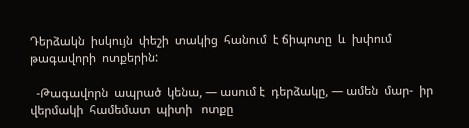Դերձակն  իսկույն  փեշի  տակից  հանում  է ճիպոտը  և  խփում  թագավորի  ոտքերին:

  -Թագավորն  ապրած  կենա, — ասում է  դերձակը, — ամեն  մար-  իր վերմակի  համեմատ  պիտի   ոտքը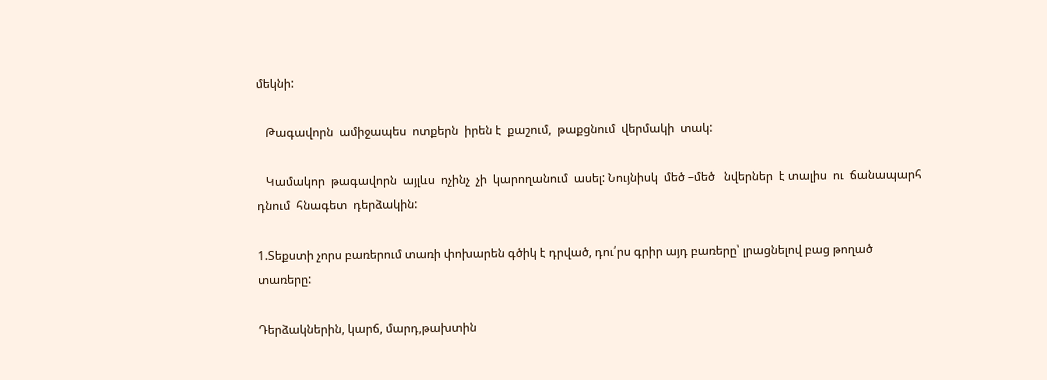մեկնի:

   Թագավորն  ամիջապես  ոտքերն  իրեն է  քաշում,  թաքցնում  վերմակի  տակ:

   Կամակոր  թագավորն  այլևս  ոչինչ  չի  կարողանում  ասել: Նույնիսկ  մեծ –մեծ   նվերներ  է տալիս  ու  ճանապարհ  դնում  հնագետ  դերձակին:

1.Տեքստի չորս բառերում տառի փոխարեն գծիկ է դրված, դու՛րս գրիր այդ բառերը՝ լրացնելով բաց թողած տառերը:

Դերձակներին, կարճ, մարդ,թախտին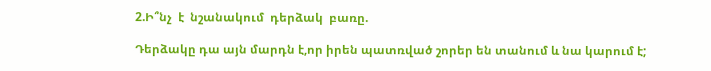2.Ի՞նչ  է  նշանակում  դերձակ  բառը.

Դերձակը դա այն մարդն է,որ իրեն պատռված շորեր են տանում և նա կարում է;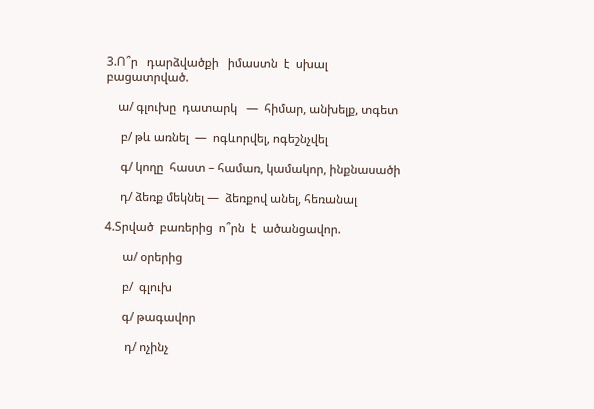3.Ո՞ր   դարձվածքի   իմաստն  է  սխալ  բացատրված.

    ա/ գլուխը  դատարկ   —  հիմար, անխելք, տգետ

     բ/ թև առնել  —  ոգևորվել, ոգեշնչվել

     գ/ կողը  հաստ – համառ, կամակոր, ինքնասածի

     դ/ ձեռք մեկնել —  ձեռքով անել, հեռանալ

4.Տրված  բառերից  ո՞րն  է  ածանցավոր.

      ա/ օրերից

      բ/  գլուխ

      գ/ թագավոր

       դ/ ոչինչ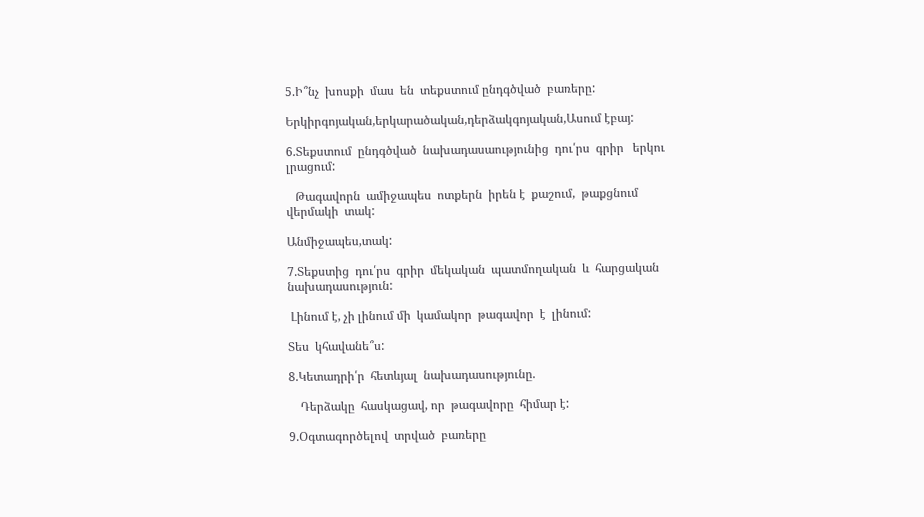5.Ի՞նչ  խոսքի  մաս  են  տեքստում ընդգծված  բառերը:

Երկիրգոյական,երկարածական,դերձակգոյական,Ասում էբայ:

6.Տեքստում  ընդգծված  նախադասաությունից  դու՛րս  գրիր   երկու  լրացում:

   Թագավորն  ամիջապես  ոտքերն  իրեն է  քաշում,  թաքցնում  վերմակի  տակ:

Անմիջապես,տակ:

7.Տեքստից  դու՛րս  գրիր  մեկական  պատմողական  և  հարցական   նախադասություն:

 Լինում է, չի լինում մի  կամակոր  թագավոր  է  լինում:

Տես  կհավանե՞ս:

8.Կետադրի՛ր  հետևյալ  նախադասությունը.

    Դերձակը  հասկացավ, որ  թագավորը  հիմար է:

9.Օգտագործելով  տրված  բառերը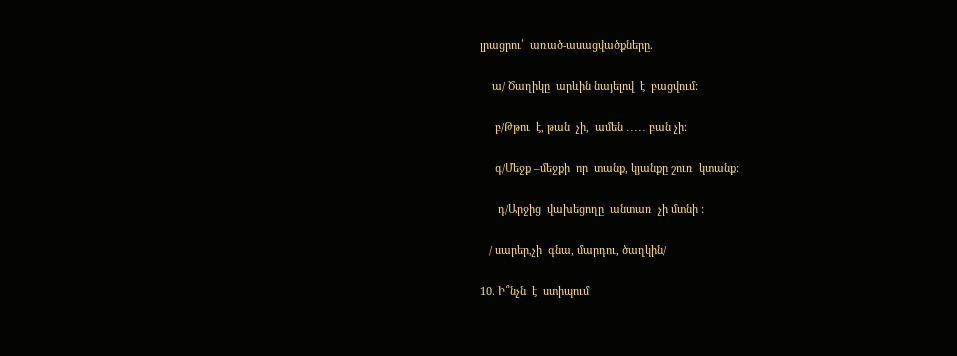լրացրու՛  առած-ասացվածքները.

    ա/ Ծաղիկը  արևին նայելով  է  բացվում:

     բ/Թթու  է, թան  չի,  ամեն ․․․․․ բան չի:

     գ/Մեջք –մեջքի  որ  տանք, կյանքը շուռ  կտանք:

      դ/Արջից  վախեցողը  անտառ  չի մտնի :

   / սարեր,չի  գնա, մարդու, ծաղկին/

10. Ի՞նչն  է  ստիպում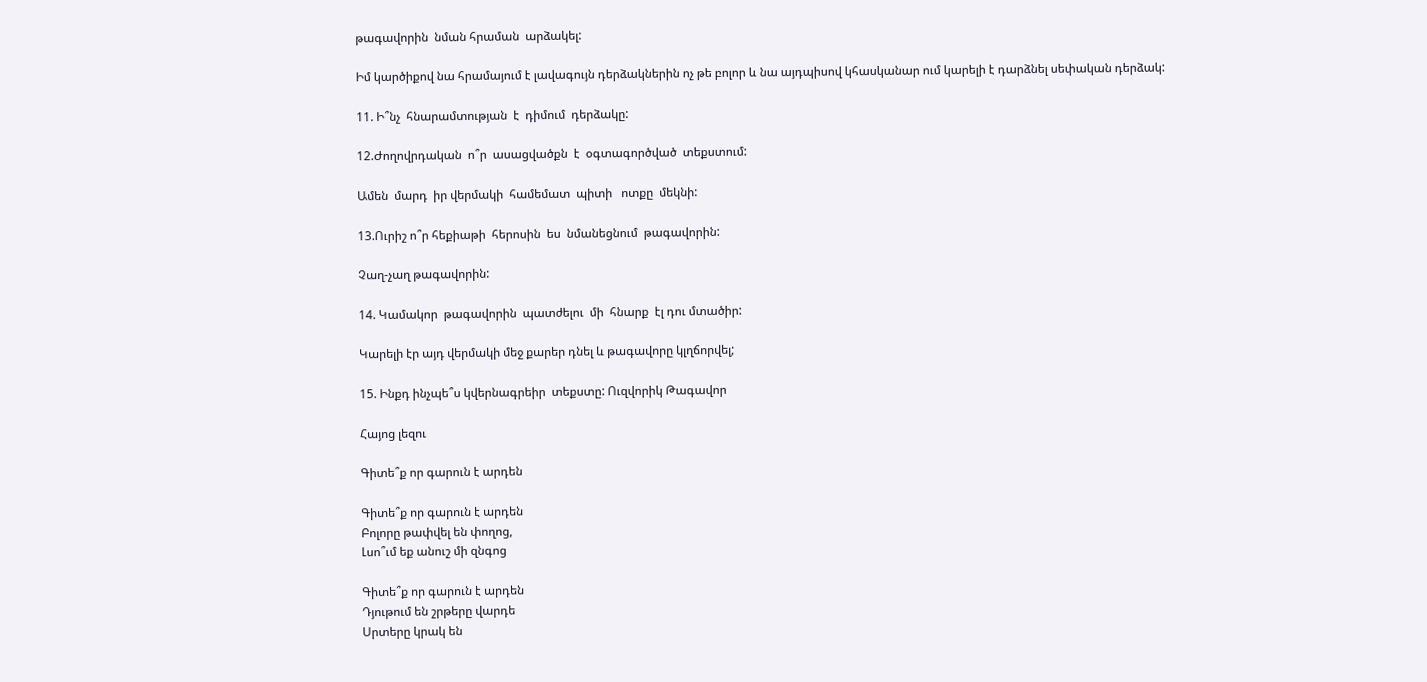թագավորին  նման հրաման  արձակել:

Իմ կարծիքով նա հրամայում է լավագույն դերձակներին ոչ թե բոլոր և նա այդպիսով կհասկանար ում կարելի է դարձնել սեփական դերձակ:

11. Ի՞նչ  հնարամտության  է  դիմում  դերձակը:

12.Ժողովրդական  ո՞ր  ասացվածքն  է  օգտագործված  տեքստում:

Ամեն  մարդ  իր վերմակի  համեմատ  պիտի   ոտքը  մեկնի:

13.Ուրիշ ո՞ր հեքիաթի  հերոսին  ես  նմանեցնում  թագավորին:

Չաղ-չաղ թագավորին:

14. Կամակոր  թագավորին  պատժելու  մի  հնարք  էլ դու մտածիր:

Կարելի էր այդ վերմակի մեջ քարեր դնել և թագավորը կլղճորվել;

15. Ինքդ ինչպե՞ս կվերնագրեիր  տեքստը: Ուզվորիկ Թագավոր

Հայոց լեզու

Գիտե՞ք որ գարուն է արդեն

Գիտե՞ք որ գարուն է արդեն
Բոլորը թափվել են փողոց,
Լսո՞ւմ եք անուշ մի զնգոց

Գիտե՞ք որ գարուն է արդեն
Դյութում են շրթերը վարդե
Սրտերը կրակ են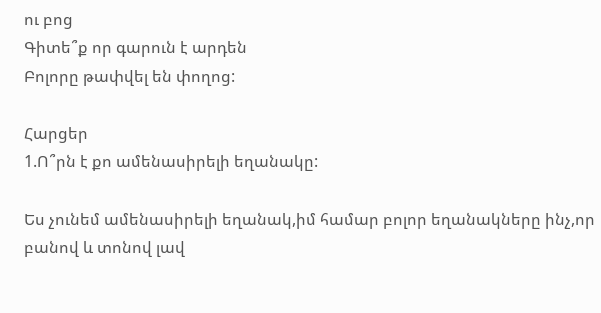ու բոց
Գիտե՞ք որ գարուն է արդեն
Բոլորը թափվել են փողոց:

Հարցեր
1.Ո՞րն է քո ամենասիրելի եղանակը:

Ես չունեմ ամենասիրելի եղանակ,իմ համար բոլոր եղանակները ինչ,որ բանով և տոնով լավ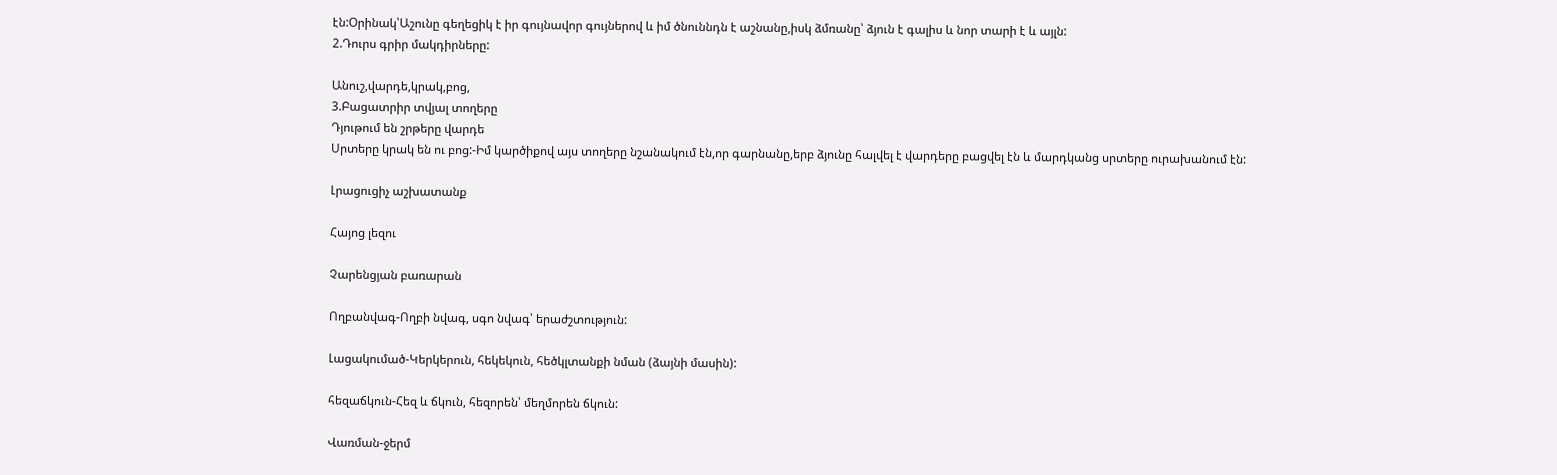էն:Օրինակ՝Աշունը գեղեցիկ է իր գույնավոր գույներով և իմ ծնուննդն է աշնանը,իսկ ձմռանը՝ ձյուն է գալիս և նոր տարի է և այլն:
2.Դուրս գրիր մակդիրները:

Անուշ,վարդե,կրակ,բոց,
3.Բացատրիր տվյալ տողերը
Դյութում են շրթերը վարդե
Սրտերը կրակ են ու բոց:-Իմ կարծիքով այս տողերը նշանակում էն,որ գարնանը,երբ ձյունը հալվել է վարդերը բացվել էն և մարդկանց սրտերը ուրախանում էն:

Լրացուցիչ աշխատանք

Հայոց լեզու

Չարենցյան բառարան

Ողբանվագ-Ողբի նվագ, սգո նվագ՝ երաժշտություն:

Լացակումած-Կերկերուն, հեկեկուն, հեծկլտանքի նման (ձայնի մասին):

հեզաճկուն-Հեզ և ճկուն, հեզորեն՝ մեղմորեն ճկուն:

Վառման-ջերմ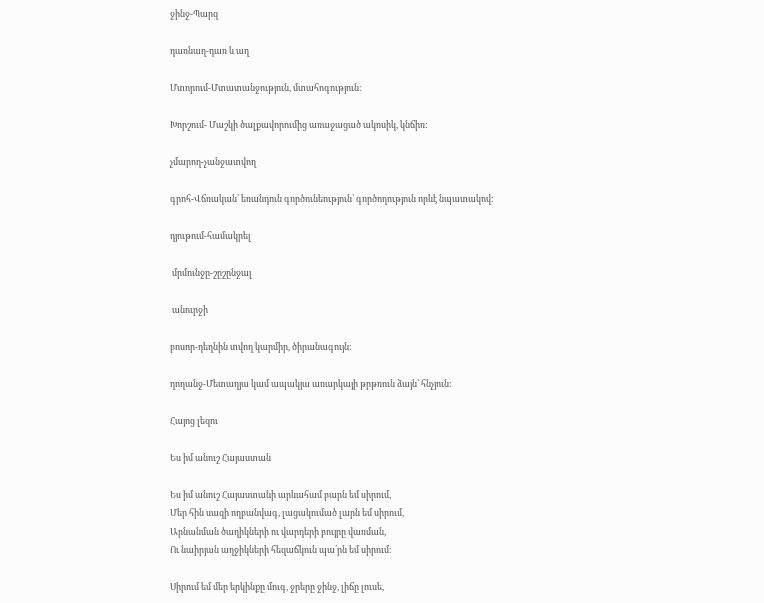ջինջ-Պարզ

դառնաղ-դառ և աղ

Մտորում-Մտատանջություն, մտահոգություն:

Խորշում- Մաշկի ծալքավորումից առաջացած ակոսիկ, կնճիռ:

չմարող-չանջատվող

գրոհ-Վճռական՝ եռանդուն գործունեություն՝ գործողություն որևէ նպատակով:

դյութում-համակրել

 մրմունջը-շըշընջալ

 անուրջի

բոսոր-դեղնին տվող կարմիր, ծիրանագույն:

ղողանջ-Մետաղյա կամ ապակյա առարկայի թրթռուն ձայն՝ հնչյուն:

Հայոց լեզու

Ես իմ անուշ Հայաստան

Ես իմ անուշ Հայաստանի արևահամ բարն եմ սիրում,
Մեր հին սազի ողբանվագ, լացակումած լարն եմ սիրում,
Արնանման ծաղիկների ու վարդերի բույրը վառման,
Ու նաիրյան աղջիկների հեզաճկուն պա՛րն եմ սիրում։

Սիրում եմ մեր երկինքը մուգ, ջրերը ջինջ, լիճը լուսե,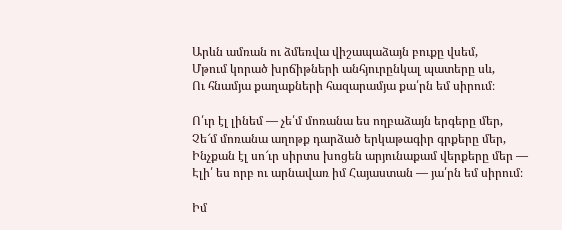Արևն ամռան ու ձմեռվա վիշապաձայն բուքը վսեմ,
Մթում կորած խրճիթների անհյուրընկալ պատերը սև,
Ու հնամյա քաղաքների հազարամյա քա՛րն եմ սիրում։

Ո՛ւր էլ լինեմ — չե՛մ մոռանա ես ողբաձայն երգերը մեր,
Չե՜մ մոռանա աղոթք դարձած երկաթագիր գրքերը մեր,
Ինչքան էլ սո՜ւր սիրտս խոցեն արյունաքամ վերքերը մեր —
Էլի՛ ես որբ ու արնավառ իմ Հայաստան — յա՛րն եմ սիրում։

Իմ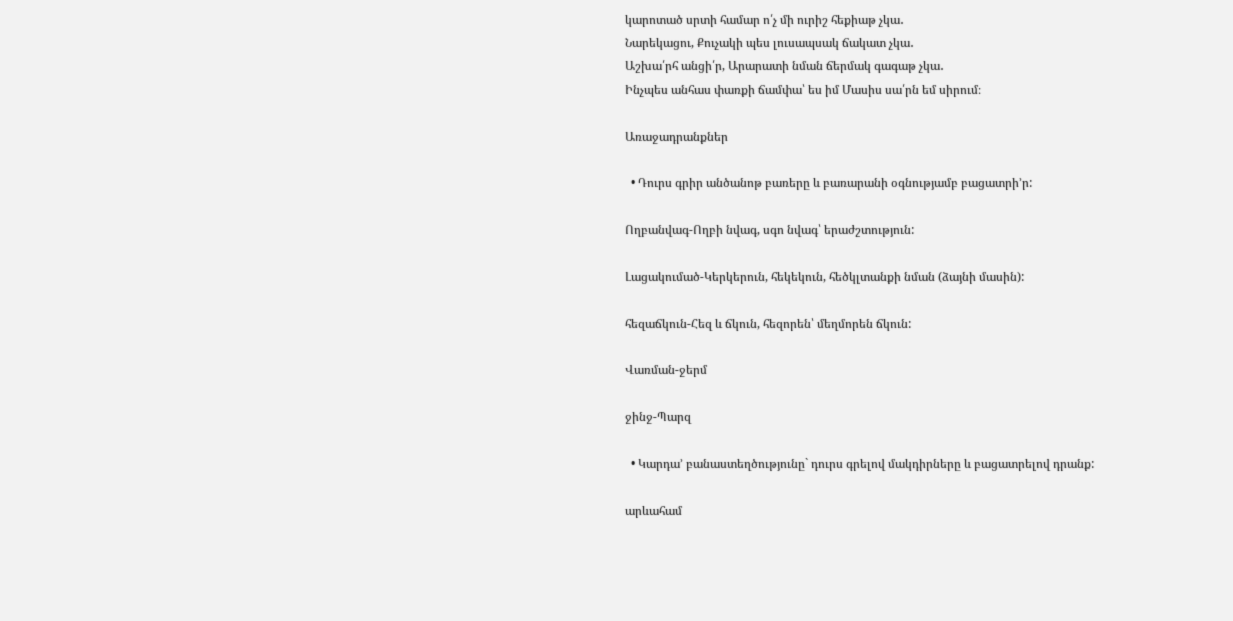կարոտած սրտի համար ո՛չ մի ուրիշ հեքիաթ չկա․
Նարեկացու, Քուչակի պես լուսապսակ ճակատ չկա․
Աշխա՛րհ անցի՛ր, Արարատի նման ճերմակ գագաթ չկա․
Ինչպես անհաս փառքի ճամփա՝ ես իմ Մասիս սա՛րն եմ սիրում։

Առաջադրանքներ

  • Դուրս գրիր անծանոթ բառերը և բառարանի օգնությամբ բացատրի’ր:

Ողբանվագ-Ողբի նվագ, սգո նվագ՝ երաժշտություն:

Լացակումած-Կերկերուն, հեկեկուն, հեծկլտանքի նման (ձայնի մասին):

հեզաճկուն-Հեզ և ճկուն, հեզորեն՝ մեղմորեն ճկուն:

Վառման-ջերմ

ջինջ-Պարզ

  • Կարդա’ բանաստեղծությունը` դուրս գրելով մակդիրները և բացատրելով դրանք:

արևահամ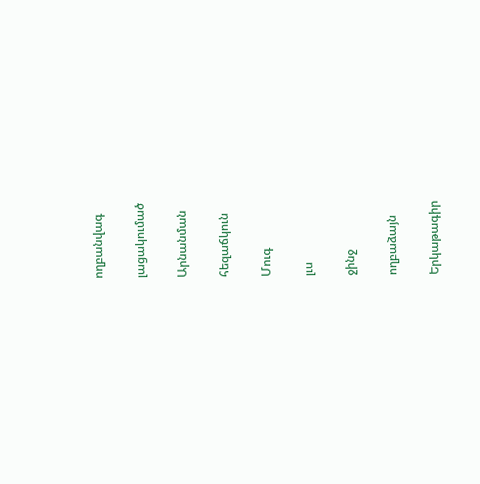ողբանվագ

լացակումած

Արնանման

հեզաճկուն

Մուգ

լւս

ջինջ

ողբաձայն

Երկաթագիր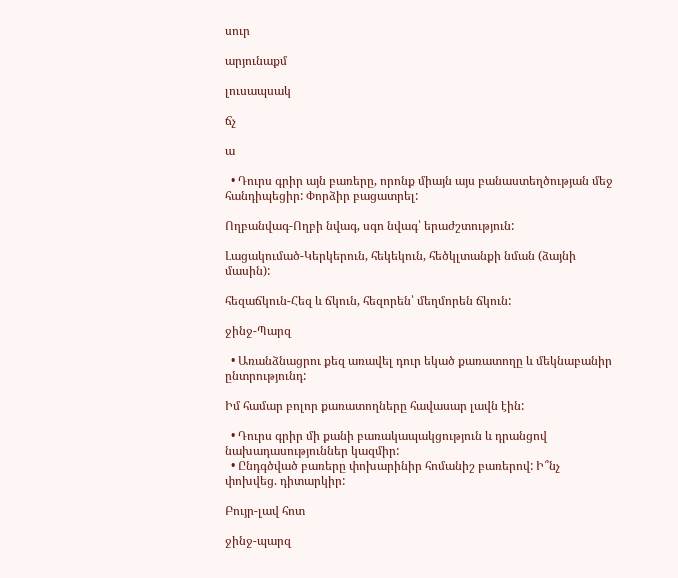սուր

արյունաքմ

լուսապսակ

ճչ

ա

  • Դուրս գրիր այն բառերը, որոնք միայն այս բանաստեղծության մեջ հանդիպեցիր: Փորձիր բացատրել:

Ողբանվագ-Ողբի նվագ, սգո նվագ՝ երաժշտություն:

Լացակումած-Կերկերուն, հեկեկուն, հեծկլտանքի նման (ձայնի մասին):

հեզաճկուն-Հեզ և ճկուն, հեզորեն՝ մեղմորեն ճկուն:

ջինջ-Պարզ

  • Առանձնացրու քեզ առավել դուր եկած քառատողը և մեկնաբանիր ընտրությունդ:

Իմ համար բոլոր քառատողները հավասար լավն էին:

  • Դուրս գրիր մի քանի բառակապակցություն և դրանցով նախադասություններ կազմիր:
  • Ընդգծված բառերը փոխարինիր հոմանիշ բառերով: Ի՞նչ փոխվեց. դիտարկիր:

Բույր-լավ հոտ

ջինջ-պարզ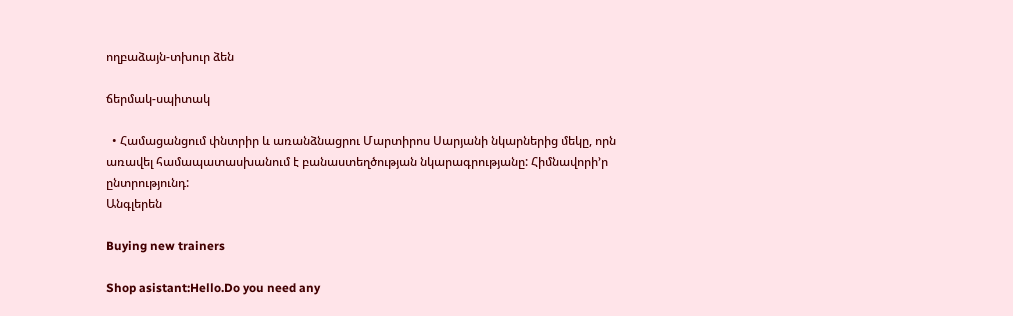ողբաձայն-տխուր ձեն

ճերմակ-սպիտակ

  • Համացանցում փնտրիր և առանձնացրու Մարտիրոս Սարյանի նկարներից մեկը, որն առավել համապատասխանում է բանաստեղծության նկարագրությանը: Հիմնավորի’ր ընտրությունդ:
Անգլերեն

Buying new trainers

Shop asistant:Hello.Do you need any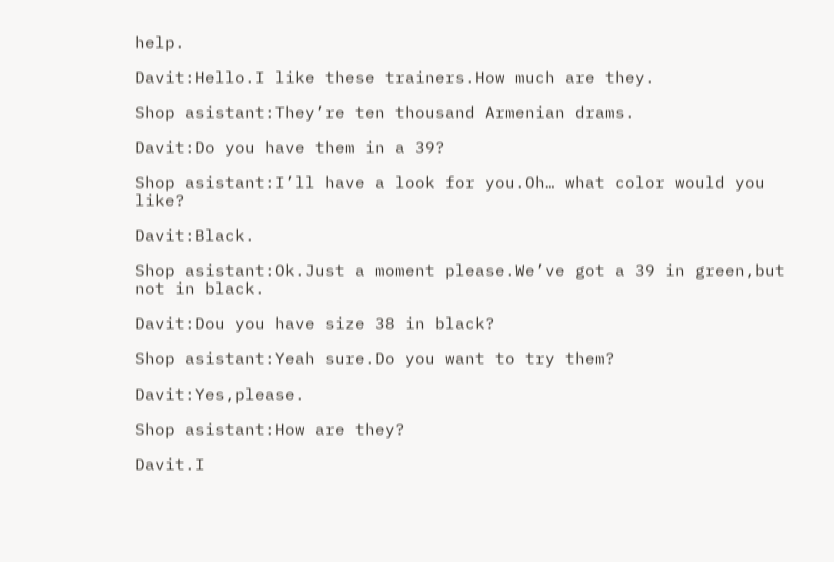help.

Davit:Hello.I like these trainers.How much are they.

Shop asistant:They’re ten thousand Armenian drams.

Davit:Do you have them in a 39?

Shop asistant:I’ll have a look for you.Oh… what color would you like?

Davit:Black.

Shop asistant:Ok.Just a moment please.We’ve got a 39 in green,but not in black.

Davit:Dou you have size 38 in black?

Shop asistant:Yeah sure.Do you want to try them?

Davit:Yes,please.

Shop asistant:How are they?

Davit.I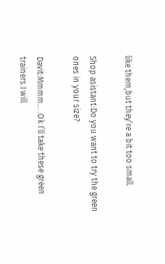like them,but they’re a bit too small.

Shop asistant:Do you want to try the green ones in your size?

Davit:Mmmm… .Ok I’ll take these green trainers.I will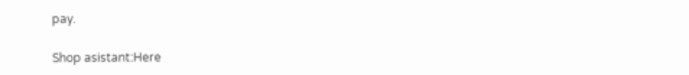pay.

Shop asistant:Here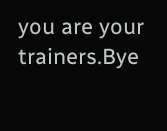you are your trainers.Bye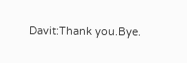Davit:Thank you.Bye.